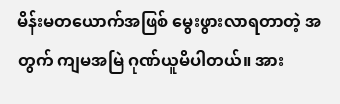မိန်းမတယောက်အဖြစ် မွေးဖွားလာရတာတဲ့ အတွက် ကျမအမြဲ ဂုဏ်ယူမိပါတယ်။ အား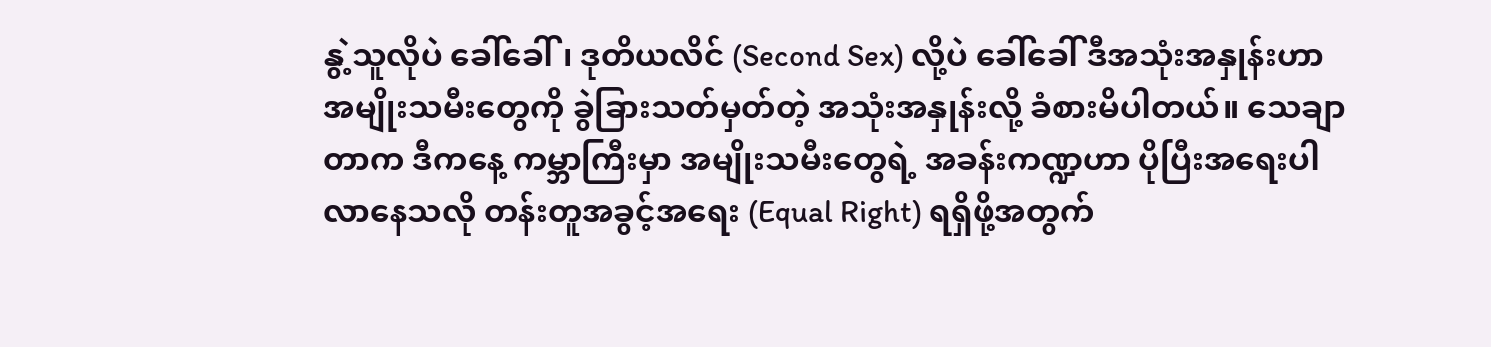နွဲ့သူလိုပဲ ခေါ်ခေါ်၊ ဒုတိယလိင် (Second Sex) လို့ပဲ ခေါ်ခေါ် ဒီအသုံးအနှုန်းဟာ အမျိုးသမီးတွေကို ခွဲခြားသတ်မှတ်တဲ့ အသုံးအနှုန်းလို့ ခံစားမိပါတယ်။ သေချာတာက ဒီကနေ့ ကမ္ဘာကြီးမှာ အမျိုးသမီးတွေရဲ့ အခန်းကဏ္ဍဟာ ပိုပြီးအရေးပါလာနေသလို တန်းတူအခွင့်အရေး (Equal Right) ရရှိဖို့အတွက်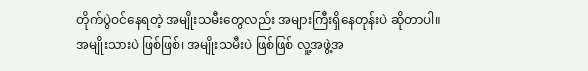တိုက်ပွဲဝင်နေရတဲ့ အမျိုးသမီးတွေလည်း အများကြီးရှိနေတုန်းပဲ ဆိုတာပါ။
အမျိုးသားပဲ ဖြစ်ဖြစ်၊ အမျိုးသမီးပဲ ဖြစ်ဖြစ် လူ့အဖွဲ့အ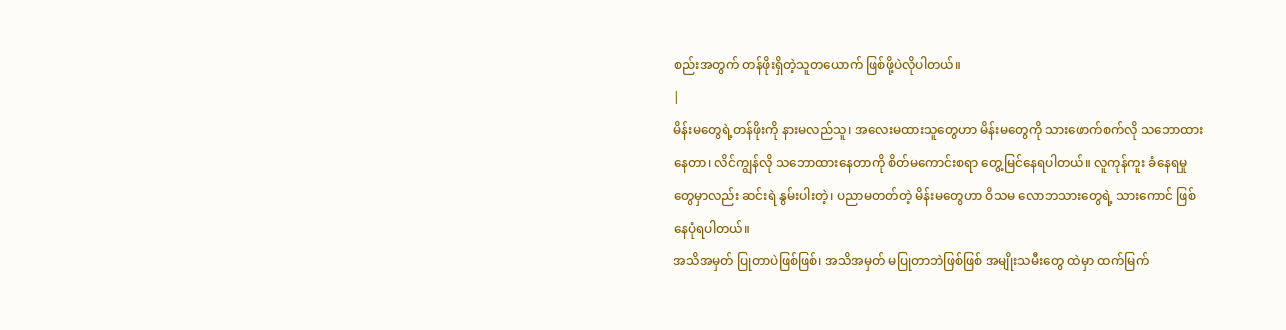စည်းအတွက် တန်ဖိုးရှိတဲ့သူတယောက် ဖြစ်ဖို့ပဲလိုပါတယ်။
|
မိန်းမတွေရဲ့တန်ဖိုးကို နားမလည်သူ၊ အလေးမထားသူတွေဟာ မိန်းမတွေကို သားဖောက်စက်လို သဘောထားနေတာ၊ လိင်ကျွန်လို သဘောထားနေတာကို စိတ်မကောင်းစရာ တွေ့မြင်နေရပါတယ်။ လူကုန်ကူး ခံနေရမှုတွေမှာလည်း ဆင်းရဲ နွမ်းပါးတဲ့၊ ပညာမတတ်တဲ့ မိန်းမတွေဟာ ဝိသမ လောဘသားတွေရဲ့ သားကောင် ဖြစ်နေပုံရပါတယ်။
အသိအမှတ် ပြုတာပဲဖြစ်ဖြစ်၊ အသိအမှတ် မပြုတာဘဲဖြစ်ဖြစ် အမျိုးသမီးတွေ ထဲမှာ ထက်မြက်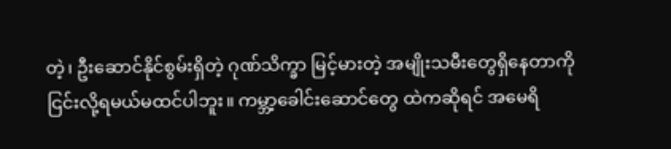တဲ့၊ ဦးဆောင်နိုင်စွမ်းရှိတဲ့ ဂုဏ်သိက္ခာ မြင့်မားတဲ့ အမျိုးသမီးတွေရှိနေတာကို ငြင်းလို့ရမယ်မထင်ပါဘူး။ ကမ္ဘာ့ခေါင်းဆောင်တွေ ထဲကဆိုရင် အမေရိ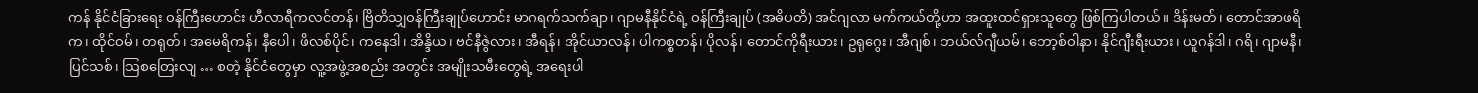ကန် နိုင်ငံခြားရေး ဝန်ကြီးဟောင်း ဟီလာရီကလင်တန်၊ ဗြိတိသျှဝန်ကြီးချုပ်ဟောင်း မာဂရက်သက်ချာ၊ ဂျာမနီနိုင်ငံရဲ့ ဝန်ကြီးချုပ် (အဓိပတိ) အင်ဂျလာ မက်ကယ်တို့ဟာ အထူးထင်ရှားသူတွေ ဖြစ်ကြပါတယ်။ ဒိန်းမတ်၊ တောင်အာဖရိက၊ ထိုင်ဝမ်၊ တရုတ်၊ အမေရိကန်၊ နီပေါ၊ ဖိလစ်ပိုင်၊ ကနေဒါ၊ အိန္ဒိယ၊ ဗင်နီဇွဲလား၊ အီရန်၊ အိုင်ယာလန်၊ ပါကစ္စတန်၊ ပိုလန်၊ တောင်ကိုရီးယား၊ ဥရုဂွေး၊ အီဂျစ်၊ ဘယ်လ်ဂျီယမ်၊ ဘော့စ်ဝါနာ၊ နိုင်ဂျီးရီးယား၊ ယူဂန်ဒါ၊ ဂရိ၊ ဂျာမနီ၊ ပြင်သစ်၊ သြစတြေးလျ … စတဲ့ နိုင်ငံတွေမှာ လူ့အဖွဲ့အစည်း အတွင်း အမျိုးသမီးတွေရဲ့ အရေးပါ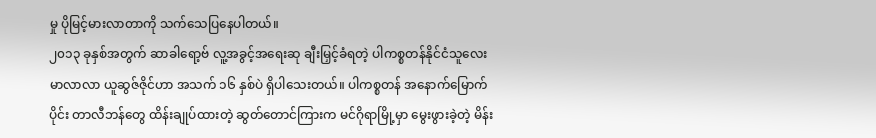မှု ပိုမြင့်မားလာတာကို သက်သေပြနေပါတယ်။
၂၀၁၃ ခုနှစ်အတွက် ဆာခါရော့ဗ် လူ့အခွင့်အရေးဆု ချီးမြှင့်ခံရတဲ့ ပါကစ္စတန်နိုင်ငံသူလေး မာလာလာ ယူဆွဇ်ဇိုင်ဟာ အသက် ၁၆ နှစ်ပဲ ရှိပါသေးတယ်။ ပါကစ္စတန် အနောက်မြောက်ပိုင်း တာလီဘန်တွေ ထိန်းချုပ်ထားတဲ့ ဆွတ်တောင်ကြားက မင်ဂိုရာမြို့မှာ မွေးဖွားခဲ့တဲ့ မိန်း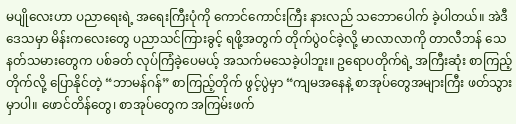မပျိုလေးဟာ ပညာရေးရဲ့ အရေးကြီးပုံကို ကောင်ကောင်းကြီး နားလည် သဘောပေါက် ခဲ့ပါတယ်။ အဲဒီဒေသမှာ မိန်းကလေးတွေ ပညာသင်ကြားခွင့် ရဖို့အတွက် တိုက်ပွဲဝင်ခဲ့လို့ မာလာလာကို တာလီဘန် သေနတ်သမားတွေက ပစ်ခတ် လုပ်ကြံခဲ့ပေမယ့် အသက်မသေခဲ့ပါဘူး။ ဥရောပတိုက်ရဲ့ အကြီးဆုံး စာကြည့်တိုက်လို့ ပြောနိုင်တဲ့ “ဘာမန်ဂန်” စာကြည့်တိုက် ဖွင့်ပွဲမှာ “ကျမအနေနဲ့ စာအုပ်တွေအများကြီး ဖတ်သွားမှာပါ။ ဖောင်တိန်တွေ၊ စာအုပ်တွေက အကြမ်းဖက်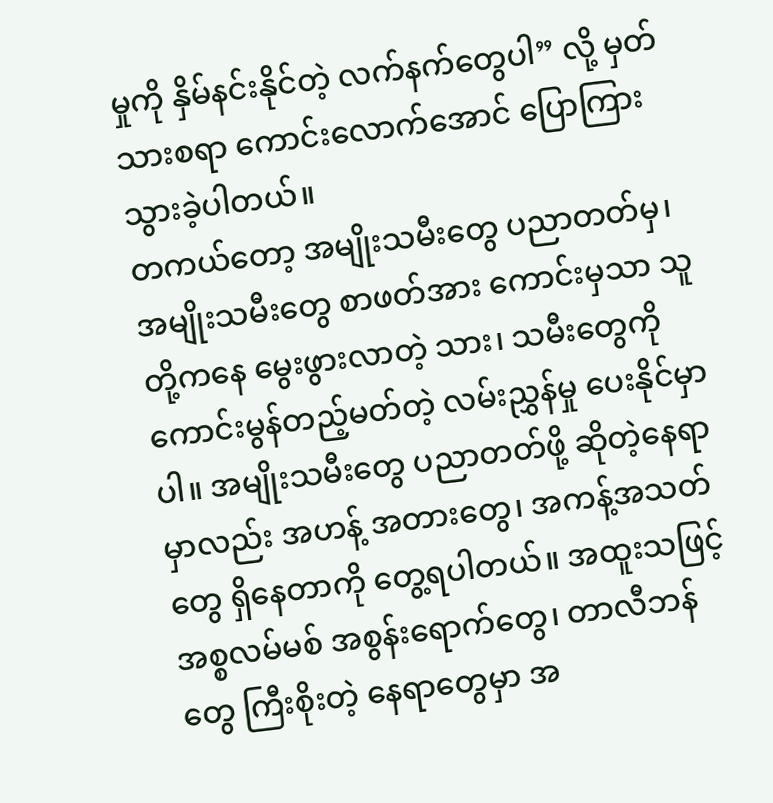မှုကို နှိမ်နင်းနိုင်တဲ့ လက်နက်တွေပါ” လို့ မှတ်သားစရာ ကောင်းလောက်အောင် ပြောကြား သွားခဲ့ပါတယ်။
တကယ်တော့ အမျိုးသမီးတွေ ပညာတတ်မှ၊ အမျိုးသမီးတွေ စာဖတ်အား ကောင်းမှသာ သူတို့ကနေ မွေးဖွားလာတဲ့ သား၊ သမီးတွေကို ကောင်းမွန်တည့်မတ်တဲ့ လမ်းညွှန်မှု ပေးနိုင်မှာပါ။ အမျိုးသမီးတွေ ပညာတတ်ဖို့ ဆိုတဲ့နေရာမှာလည်း အဟန့် အတားတွေ၊ အကန့်အသတ်တွေ ရှိနေတာကို တွေ့ရပါတယ်။ အထူးသဖြင့် အစ္စလမ်မစ် အစွန်းရောက်တွေ၊ တာလီဘန်တွေ ကြီးစိုးတဲ့ နေရာတွေမှာ အ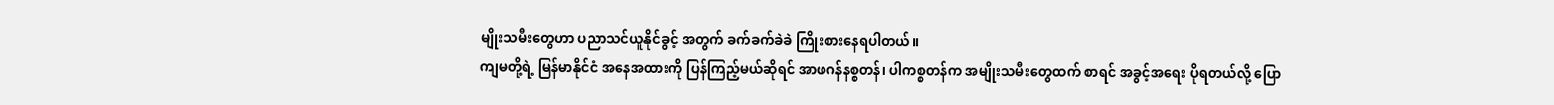မျိုးသမီးတွေဟာ ပညာသင်ယူနိုင်ခွင့် အတွက် ခက်ခက်ခဲခဲ ကြိုးစားနေရပါတယ်။
ကျမတို့ရဲ့ မြန်မာနိုင်ငံ အနေအထားကို ပြန်ကြည့်မယ်ဆိုရင် အာဖဂန်နစ္စတန်၊ ပါကစ္စတန်က အမျိုးသမီးတွေထက် စာရင် အခွင့်အရေး ပိုရတယ်လို့ ပြော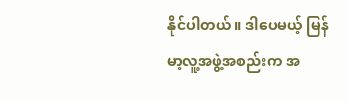နိုင်ပါတယ်။ ဒါပေမယ့် မြန်မာ့လူ့အဖွဲ့အစည်းက အ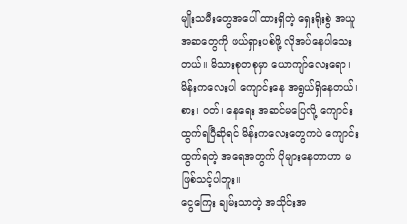မျိုးသမီးတွေအပေါ် ထားရှိတဲ့ ရှေးရိုးစွဲ အယူအဆတွေကို ဖယ်ရှားပစ်ဖို့ လိုအပ်နေပါသေးတယ်။ မိသားစုတစုမှာ ယောကျာ်လေးရော၊ မိန်းကလေးပါ ကျောင်းနေ အရွယ်ရှိနေတယ်၊ စား၊ ဝတ်၊ နေရေး အဆင်မပြေလို့ ကျောင်းထွက်ရပြီဆိုရင် မိန်းကလေးတွေကပဲ ကျောင်းထွက်ရတဲ့ အရေအတွက် ပိုများနေတာဟာ မဖြစ်သင့်ပါဘူး။
ငွေကြေး ချမ်းသာတဲ့ အသိုင်းအ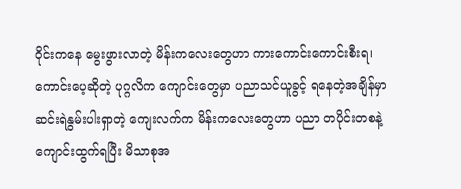ဝိုင်းကနေ မွေးဖွားလာတဲ့ မိန်းကလေးတွေဟာ ကားကောင်းကောင်းစီးရ၊ ကောင်းပေ့ဆိုတဲ့ ပုဂ္ဂလိက ကျောင်းတွေမှာ ပညာသင်ယူခွင့် ရနေတဲ့အချိန်မှာ ဆင်းရဲနွမ်းပါးရှာတဲ့ ကျေးလက်က မိန်းကလေးတွေဟာ ပညာ တပိုင်းတစနဲ့ ကျောင်းထွက်ရပြီး မိသာစုအ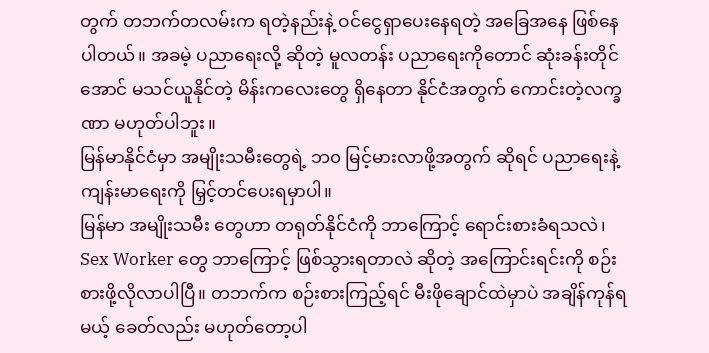တွက် တဘက်တလမ်းက ရတဲ့နည်းနဲ့ ဝင်ငွေရှာပေးနေရတဲ့ အခြေအနေ ဖြစ်နေပါတယ်။ အခမဲ့ ပညာရေးလို့ ဆိုတဲ့ မူလတန်း ပညာရေးကိုတောင် ဆုံးခန်းတိုင်အောင် မသင်ယူနိုင်တဲ့ မိန်းကလေးတွေ ရှိနေတာ နိုင်ငံအတွက် ကောင်းတဲ့လက္ခဏာ မဟုတ်ပါဘူး။
မြန်မာနိုင်ငံမှာ အမျိုးသမီးတွေရဲ့ ဘ၀ မြင့်မားလာဖို့အတွက် ဆိုရင် ပညာရေးနဲ့ ကျန်းမာရေးကို မြှင့်တင်ပေးရမှာပါ။
မြန်မာ အမျိုးသမီး တွေဟာ တရုတ်နိုင်ငံကို ဘာကြောင့် ရောင်းစားခံရသလဲ၊ Sex Worker တွေ ဘာကြောင့် ဖြစ်သွားရတာလဲ ဆိုတဲ့ အကြောင်းရင်းကို စဉ်းစားဖို့လိုလာပါပြီ။ တဘက်က စဉ်းစားကြည့်ရင် မီးဖိုချောင်ထဲမှာပဲ အချိန်ကုန်ရမယ့် ခေတ်လည်း မဟုတ်တော့ပါ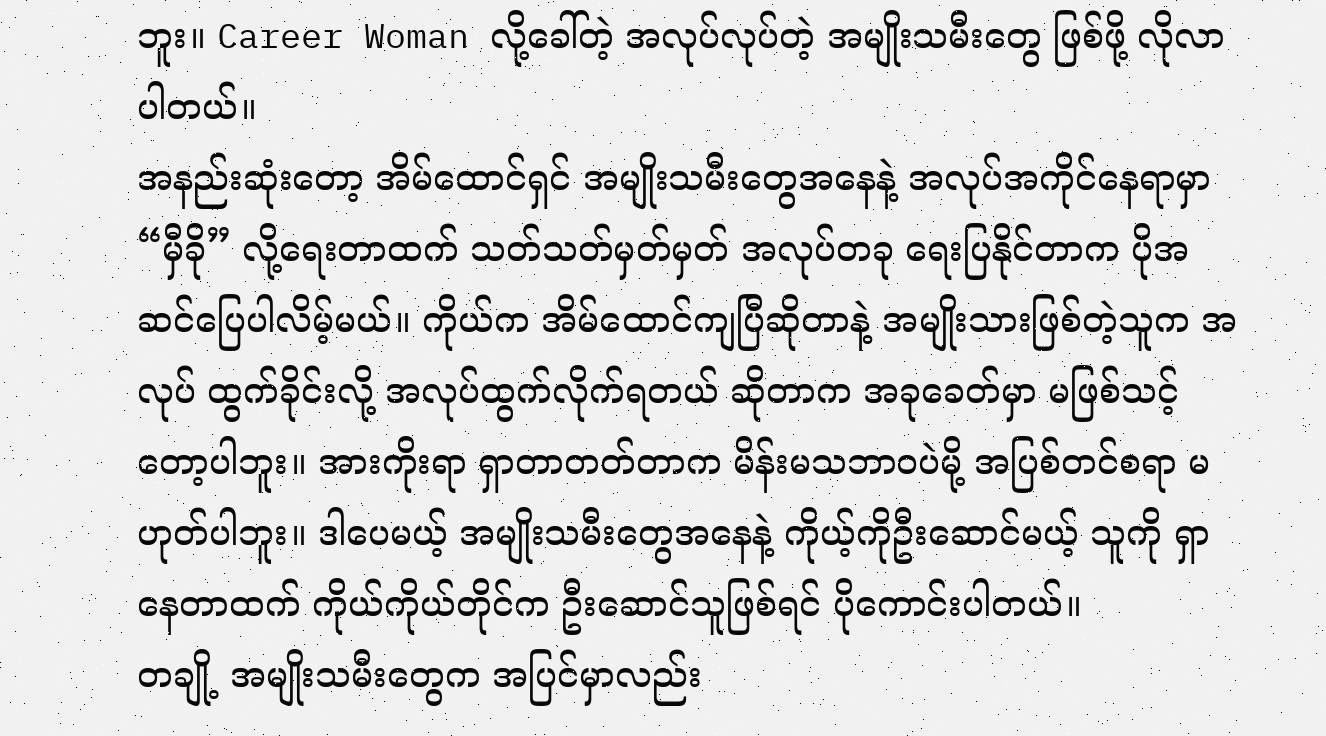ဘူး။ Career Woman လို့ခေါ်တဲ့ အလုပ်လုပ်တဲ့ အမျိုးသမီးတွေ ဖြစ်ဖို့ လိုလာပါတယ်။
အနည်းဆုံးတော့ အိမ်ထောင်ရှင် အမျိုးသမီးတွေအနေနဲ့ အလုပ်အကိုင်နေရာမှာ “မှီခို” လို့ရေးတာထက် သတ်သတ်မှတ်မှတ် အလုပ်တခု ရေးပြနိုင်တာက ပိုအဆင်ပြေပါလိမ့်မယ်။ ကိုယ်က အိမ်ထောင်ကျပြီဆိုတာနဲ့ အမျိုးသားဖြစ်တဲ့သူက အလုပ် ထွက်ခိုင်းလို့ အလုပ်ထွက်လိုက်ရတယ် ဆိုတာက အခုခေတ်မှာ မဖြစ်သင့်တော့ပါဘူး။ အားကိုးရာ ရှာတာတတ်တာက မိန်းမသဘာဝပဲမို့ အပြစ်တင်စရာ မဟုတ်ပါဘူး။ ဒါပေမယ့် အမျိုးသမီးတွေအနေနဲ့ ကိုယ့်ကိုဦးဆောင်မယ့် သူကို ရှာနေတာထက် ကိုယ်ကိုယ်တိုင်က ဦးဆောင်သူဖြစ်ရင် ပိုကောင်းပါတယ်။
တချို့ အမျိုးသမီးတွေက အပြင်မှာလည်း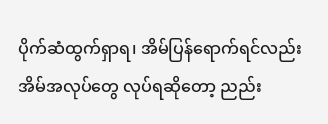ပိုက်ဆံထွက်ရှာရ၊ အိမ်ပြန်ရောက်ရင်လည်း အိမ်အလုပ်တွေ လုပ်ရဆိုတော့ ညည်း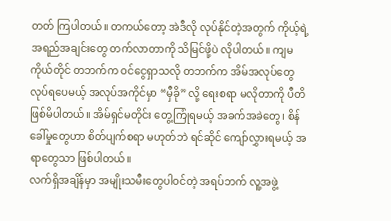တတ် ကြပါတယ်။ တကယ်တော့ အဲဒီလို လုပ်နိုင်တဲ့အတွက် ကိုယ့်ရဲ့ အရည်အချင်းတွေ တက်လာတာကို သိမြင်ဖို့ပဲ လိုပါတယ်။ ကျမကိုယ်တိုင် တဘက်က ဝင်ငွေရှာသလို တဘက်က အိမ်အလုပ်တွေ လုပ်ရပေမယ့် အလုပ်အကိုင်မှာ “မှီခို” လို့ ရေးစရာ မလိုတာကို ပီတိဖြစ်မိပါတယ်။ အိမ်ရှင်မတိုင်း တွေ့ကြုံရမယ့် အခက်အခဲတွေ၊ စိန်ခေါ်မှုတွေဟာ စိတ်ပျက်စရာ မဟုတ်ဘဲ ရင်ဆိုင် ကျော်လွှားရမယ့် အရာတွေသာ ဖြစ်ပါတယ်။
လက်ရှိအချိန်မှာ အမျိုးသမီးတွေပါဝင်တဲ့ အရပ်ဘက် လူ့အဖွဲ့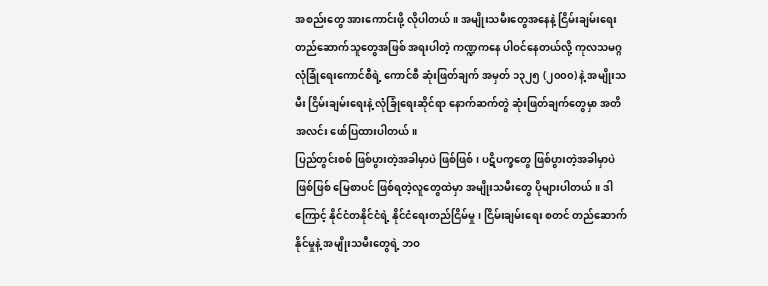အစည်းတွေ အားကောင်းဖို့ လိုပါတယ်။ အမျိုးသမီးတွေအနေနဲ့ ငြိမ်းချမ်းရေး တည်ဆောက်သူတွေအဖြစ် အရးပါတဲ့ ကဏ္ဍကနေ ပါဝင်နေတယ်လို့ ကုလသမဂ္ဂ လုံခြုံရေးကောင်စီရဲ့ ကောင်စီ ဆုံးဖြတ်ချက် အမှတ် ၁၃၂၅ (၂၀၀၀) နဲ့ အမျိုးသမီး ငြိမ်းချမ်းရေးနဲ့ လုံခြုံရေးဆိုင်ရာ နောက်ဆက်တွဲ ဆုံးဖြတ်ချက်တွေမှာ အတိအလင်း ဖော်ပြထားပါတယ်။
ပြည်တွင်းစစ် ဖြစ်ပွားတဲ့အခါမှာပဲ ဖြစ်ဖြစ်၊ ပဋိပက္ခတွေ ဖြစ်ပွားတဲ့အခါမှာပဲ ဖြစ်ဖြစ် မြေစာပင် ဖြစ်ရတဲ့လူတွေထဲမှာ အမျိုးသမီးတွေ ပိုများပါတယ်။ ဒါကြောင့် နိုင်ငံတနိုင်ငံရဲ့ နိုင်ငံရေးတည်ငြိမ်မှု၊ ငြိမ်းချမ်းရေး စတင် တည်ဆောက်နိုင်မှုနဲ့ အမျိုးသမီးတွေရဲ့ ဘဝ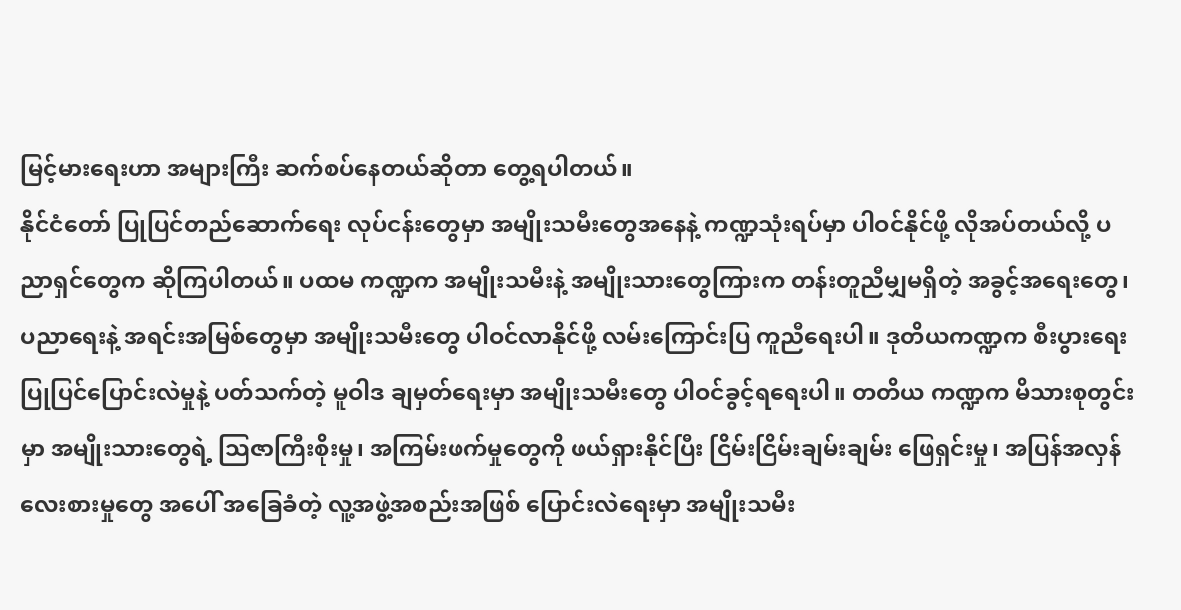မြင့်မားရေးဟာ အများကြီး ဆက်စပ်နေတယ်ဆိုတာ တွေ့ရပါတယ်။
နိုင်ငံတော် ပြုပြင်တည်ဆောက်ရေး လုပ်ငန်းတွေမှာ အမျိုးသမီးတွေအနေနဲ့ ကဏ္ဍသုံးရပ်မှာ ပါဝင်နိုင်ဖို့ လိုအပ်တယ်လို့ ပညာရှင်တွေက ဆိုကြပါတယ်။ ပထမ ကဏ္ဍက အမျိုးသမီးနဲ့ အမျိုးသားတွေကြားက တန်းတူညီမျှမရှိတဲ့ အခွင့်အရေးတွေ၊ ပညာရေးနဲ့ အရင်းအမြစ်တွေမှာ အမျိုးသမီးတွေ ပါဝင်လာနိုင်ဖို့ လမ်းကြောင်းပြ ကူညီရေးပါ။ ဒုတိယကဏ္ဍက စီးပွားရေး ပြုပြင်ပြောင်းလဲမှုနဲ့ ပတ်သက်တဲ့ မူဝါဒ ချမှတ်ရေးမှာ အမျိုးသမီးတွေ ပါဝင်ခွင့်ရရေးပါ။ တတိယ ကဏ္ဍက မိသားစုတွင်းမှာ အမျိုးသားတွေရဲ့ သြဇာကြီးစိုးမှု၊ အကြမ်းဖက်မှုတွေကို ဖယ်ရှားနိုင်ပြီး ငြိမ်းငြိမ်းချမ်းချမ်း ဖြေရှင်းမှု၊ အပြန်အလှန် လေးစားမှုတွေ အပေါ် အခြေခံတဲ့ လူ့အဖွဲ့အစည်းအဖြစ် ပြောင်းလဲရေးမှာ အမျိုးသမီး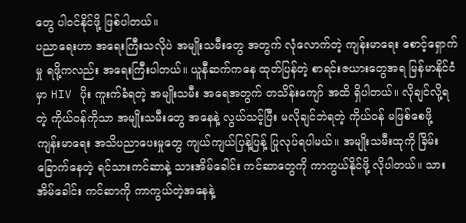တွေ ပါဝင်နိုင်ဖို့ ဖြစ်ပါတယ်။
ပညာရေးဟာ အရေးကြီးသလိုပဲ အမျိုးသမီးတွေ အတွက် လုံလောက်တဲ့ ကျန်းမာရေး စောင့်ရှောက်မှု ရဖို့ကလည်း အရေးကြီးပါတယ်။ ယူနီဆက်ကနေ ထုတ်ပြန်တဲ့ စာရင်းဇယားတွေအရ မြန်မာနိုင်ငံမှာ HIV ပိုး ကူးက်ခံရတဲ့ အမျိုးသမီး အရေအတွက် တသိန်းကျော် အထိ ရှိပါတယ်။ လိုချင်လို့ရတဲ့ ကိုယ်ဝန်ကိုသာ အမျိုးသမီးတွေ အနေနဲ့ လွယ်သင့်ပြီး မလိုချင်ဘဲရတဲ့ ကိုယ်ဝန် မဖြစ်စေဖို့ ကျန်းမာရေး အသိပညာပေးမှုတွေ ကျယ်ကျယ်ပြန့်ပြန့် ပြုလုပ်ရပါမယ်။ အမျိုးသမီးထုကို ခြိမ်းခြောက်နေတဲ့ ရင်သားကင်ဆာနဲ့ သားအိမ်ခေါင်း ကင်ဆာတွေကို ကာကွယ်နိုင်ဖို့ လိုပါတယ်။ သားအိမ်ခေါင်း ကင်ဆာကို ကာကွယ်တဲ့အနေနဲ့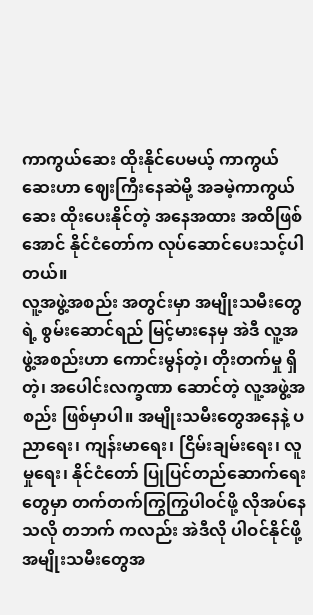ကာကွယ်ဆေး ထိုးနိုင်ပေမယ့် ကာကွယ်ဆေးဟာ ဈေးကြီးနေဆဲမို့ အခမဲ့ကာကွယ်ဆေး ထိုးပေးနိုင်တဲ့ အနေအထား အထိဖြစ်အောင် နိုင်ငံတော်က လုပ်ဆောင်ပေးသင့်ပါတယ်။
လူ့အဖွဲ့အစည်း အတွင်းမှာ အမျိုးသမီးတွေရဲ့ စွမ်းဆောင်ရည် မြင့်မားနေမှ အဲဒီ လူ့အဖွဲ့အစည်းဟာ ကောင်းမွန်တဲ့၊ တိုးတက်မှု ရှိတဲ့၊ အပေါင်းလက္ခဏာ ဆောင်တဲ့ လူ့အဖွဲ့အစည်း ဖြစ်မှာပါ။ အမျိုးသမီးတွေအနေနဲ့ ပညာရေး၊ ကျန်းမာရေး၊ ငြိမ်းချမ်းရေး၊ လူမှုရေး၊ နိုင်ငံတော် ပြုပြင်တည်ဆောက်ရေးတွေမှာ တက်တက်ကြွကြွပါဝင်ဖို့ လိုအပ်နေသလို တဘက် ကလည်း အဲဒီလို ပါဝင်နိုင်ဖို့ အမျိုးသမီးတွေအ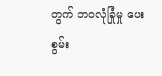တွက် ဘဝလုံခြုံမှု ပေးစွမ်း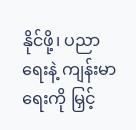နိုင်ဖို့၊ ပညာရေးနဲ့ ကျန်းမာရေးကို မြှင့်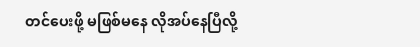တင်ပေးဖို့ မဖြစ်မနေ လိုအပ်နေပြီလို့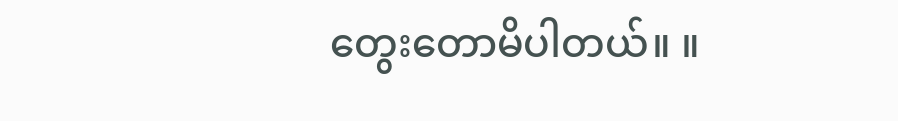တွေးတောမိပါတယ်။ ။